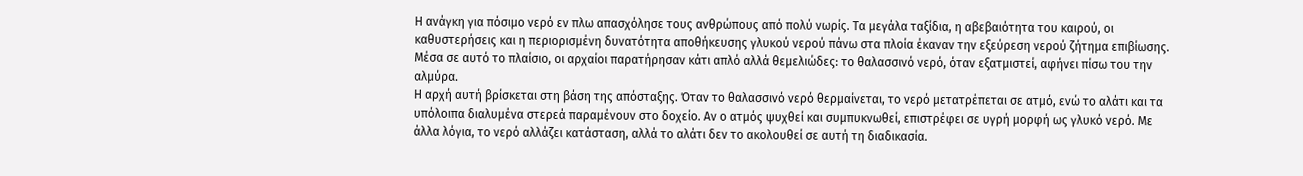Η ανάγκη για πόσιμο νερό εν πλω απασχόλησε τους ανθρώπους από πολύ νωρίς. Τα μεγάλα ταξίδια, η αβεβαιότητα του καιρού, οι καθυστερήσεις και η περιορισμένη δυνατότητα αποθήκευσης γλυκού νερού πάνω στα πλοία έκαναν την εξεύρεση νερού ζήτημα επιβίωσης. Μέσα σε αυτό το πλαίσιο, οι αρχαίοι παρατήρησαν κάτι απλό αλλά θεμελιώδες: το θαλασσινό νερό, όταν εξατμιστεί, αφήνει πίσω του την αλμύρα.
Η αρχή αυτή βρίσκεται στη βάση της απόσταξης. Όταν το θαλασσινό νερό θερμαίνεται, το νερό μετατρέπεται σε ατμό, ενώ το αλάτι και τα υπόλοιπα διαλυμένα στερεά παραμένουν στο δοχείο. Αν ο ατμός ψυχθεί και συμπυκνωθεί, επιστρέφει σε υγρή μορφή ως γλυκό νερό. Με άλλα λόγια, το νερό αλλάζει κατάσταση, αλλά το αλάτι δεν το ακολουθεί σε αυτή τη διαδικασία.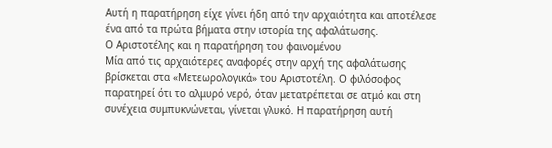Αυτή η παρατήρηση είχε γίνει ήδη από την αρχαιότητα και αποτέλεσε ένα από τα πρώτα βήματα στην ιστορία της αφαλάτωσης.
Ο Αριστοτέλης και η παρατήρηση του φαινομένου
Μία από τις αρχαιότερες αναφορές στην αρχή της αφαλάτωσης βρίσκεται στα «Μετεωρολογικά» του Αριστοτέλη. Ο φιλόσοφος παρατηρεί ότι το αλμυρό νερό, όταν μετατρέπεται σε ατμό και στη συνέχεια συμπυκνώνεται, γίνεται γλυκό. Η παρατήρηση αυτή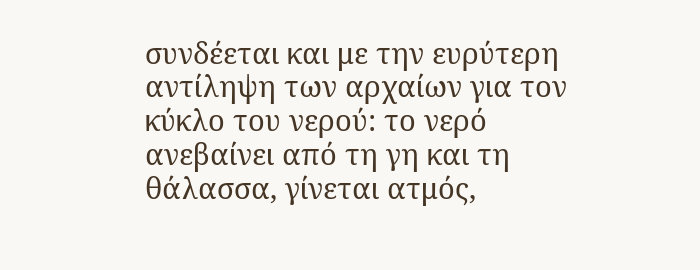συνδέεται και με την ευρύτερη αντίληψη των αρχαίων για τον κύκλο του νερού: το νερό ανεβαίνει από τη γη και τη θάλασσα, γίνεται ατμός,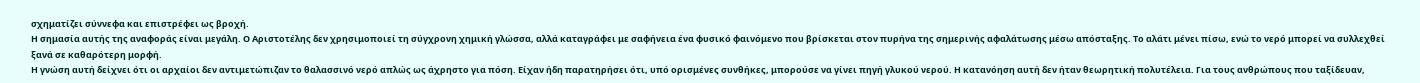σχηματίζει σύννεφα και επιστρέφει ως βροχή.
Η σημασία αυτής της αναφοράς είναι μεγάλη. Ο Αριστοτέλης δεν χρησιμοποιεί τη σύγχρονη χημική γλώσσα, αλλά καταγράφει με σαφήνεια ένα φυσικό φαινόμενο που βρίσκεται στον πυρήνα της σημερινής αφαλάτωσης μέσω απόσταξης. Το αλάτι μένει πίσω, ενώ το νερό μπορεί να συλλεχθεί ξανά σε καθαρότερη μορφή.
Η γνώση αυτή δείχνει ότι οι αρχαίοι δεν αντιμετώπιζαν το θαλασσινό νερό απλώς ως άχρηστο για πόση. Είχαν ήδη παρατηρήσει ότι, υπό ορισμένες συνθήκες, μπορούσε να γίνει πηγή γλυκού νερού. Η κατανόηση αυτή δεν ήταν θεωρητική πολυτέλεια. Για τους ανθρώπους που ταξίδευαν,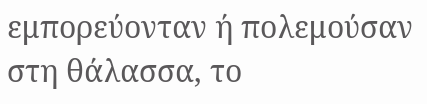εμπορεύονταν ή πολεμούσαν στη θάλασσα, το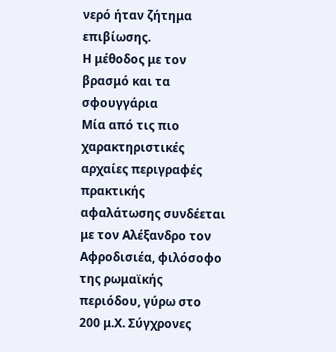νερό ήταν ζήτημα επιβίωσης.
Η μέθοδος με τον βρασμό και τα σφουγγάρια
Μία από τις πιο χαρακτηριστικές αρχαίες περιγραφές πρακτικής αφαλάτωσης συνδέεται με τον Αλέξανδρο τον Αφροδισιέα, φιλόσοφο της ρωμαϊκής περιόδου, γύρω στο 200 μ.Χ. Σύγχρονες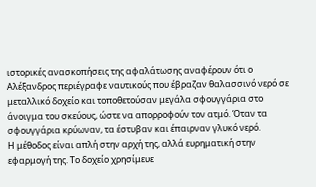ιστορικές ανασκοπήσεις της αφαλάτωσης αναφέρουν ότι ο Αλέξανδρος περιέγραφε ναυτικούς που έβραζαν θαλασσινό νερό σε μεταλλικό δοχείο και τοποθετούσαν μεγάλα σφουγγάρια στο άνοιγμα του σκεύους, ώστε να απορροφούν τον ατμό. Όταν τα σφουγγάρια κρύωναν, τα έστυβαν και έπαιρναν γλυκό νερό.
Η μέθοδος είναι απλή στην αρχή της, αλλά ευρηματική στην εφαρμογή της. Το δοχείο χρησίμευε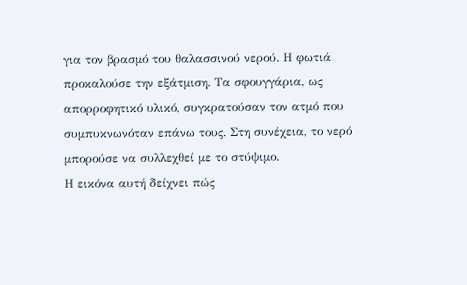για τον βρασμό του θαλασσινού νερού. Η φωτιά προκαλούσε την εξάτμιση. Τα σφουγγάρια, ως απορροφητικό υλικό, συγκρατούσαν τον ατμό που συμπυκνωνόταν επάνω τους. Στη συνέχεια, το νερό μπορούσε να συλλεχθεί με το στύψιμο.
Η εικόνα αυτή δείχνει πώς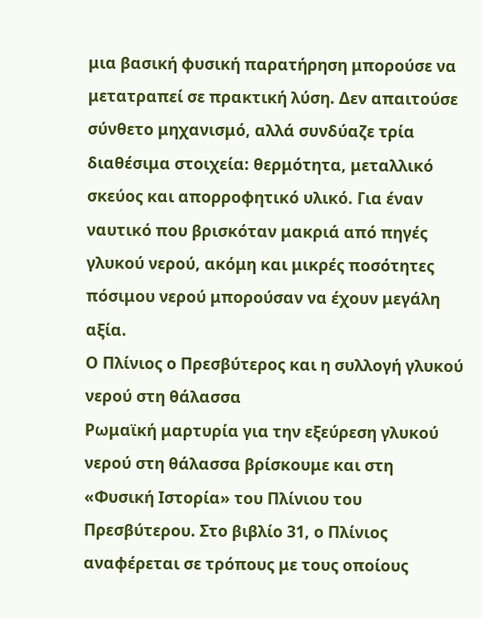μια βασική φυσική παρατήρηση μπορούσε να μετατραπεί σε πρακτική λύση. Δεν απαιτούσε σύνθετο μηχανισμό, αλλά συνδύαζε τρία διαθέσιμα στοιχεία: θερμότητα, μεταλλικό σκεύος και απορροφητικό υλικό. Για έναν ναυτικό που βρισκόταν μακριά από πηγές γλυκού νερού, ακόμη και μικρές ποσότητες πόσιμου νερού μπορούσαν να έχουν μεγάλη αξία.
Ο Πλίνιος ο Πρεσβύτερος και η συλλογή γλυκού νερού στη θάλασσα
Ρωμαϊκή μαρτυρία για την εξεύρεση γλυκού νερού στη θάλασσα βρίσκουμε και στη «Φυσική Ιστορία» του Πλίνιου του Πρεσβύτερου. Στο βιβλίο 31, ο Πλίνιος αναφέρεται σε τρόπους με τους οποίους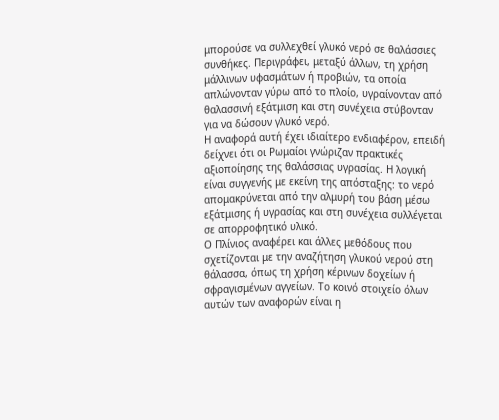μπορούσε να συλλεχθεί γλυκό νερό σε θαλάσσιες συνθήκες. Περιγράφει, μεταξύ άλλων, τη χρήση μάλλινων υφασμάτων ή προβιών, τα οποία απλώνονταν γύρω από το πλοίο, υγραίνονταν από θαλασσινή εξάτμιση και στη συνέχεια στύβονταν για να δώσουν γλυκό νερό.
Η αναφορά αυτή έχει ιδιαίτερο ενδιαφέρον, επειδή δείχνει ότι οι Ρωμαίοι γνώριζαν πρακτικές αξιοποίησης της θαλάσσιας υγρασίας. Η λογική είναι συγγενής με εκείνη της απόσταξης: το νερό απομακρύνεται από την αλμυρή του βάση μέσω εξάτμισης ή υγρασίας και στη συνέχεια συλλέγεται σε απορροφητικό υλικό.
Ο Πλίνιος αναφέρει και άλλες μεθόδους που σχετίζονται με την αναζήτηση γλυκού νερού στη θάλασσα, όπως τη χρήση κέρινων δοχείων ή σφραγισμένων αγγείων. Το κοινό στοιχείο όλων αυτών των αναφορών είναι η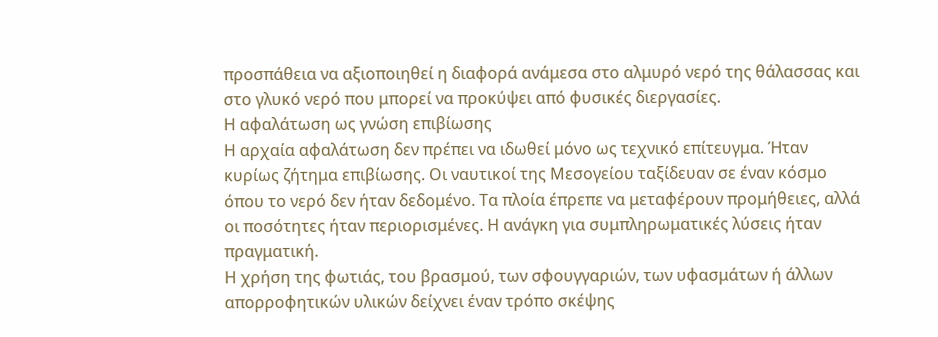προσπάθεια να αξιοποιηθεί η διαφορά ανάμεσα στο αλμυρό νερό της θάλασσας και στο γλυκό νερό που μπορεί να προκύψει από φυσικές διεργασίες.
Η αφαλάτωση ως γνώση επιβίωσης
Η αρχαία αφαλάτωση δεν πρέπει να ιδωθεί μόνο ως τεχνικό επίτευγμα. Ήταν κυρίως ζήτημα επιβίωσης. Οι ναυτικοί της Μεσογείου ταξίδευαν σε έναν κόσμο όπου το νερό δεν ήταν δεδομένο. Τα πλοία έπρεπε να μεταφέρουν προμήθειες, αλλά οι ποσότητες ήταν περιορισμένες. Η ανάγκη για συμπληρωματικές λύσεις ήταν πραγματική.
Η χρήση της φωτιάς, του βρασμού, των σφουγγαριών, των υφασμάτων ή άλλων απορροφητικών υλικών δείχνει έναν τρόπο σκέψης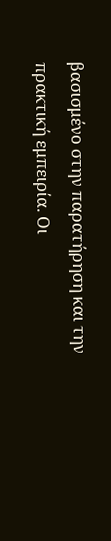βασισμένο στην παρατήρηση και την πρακτική εμπειρία. Οι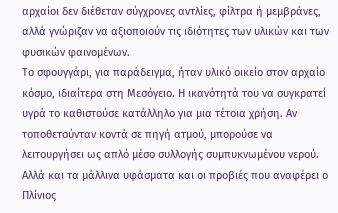αρχαίοι δεν διέθεταν σύγχρονες αντλίες, φίλτρα ή μεμβράνες, αλλά γνώριζαν να αξιοποιούν τις ιδιότητες των υλικών και των φυσικών φαινομένων.
Το σφουγγάρι, για παράδειγμα, ήταν υλικό οικείο στον αρχαίο κόσμο, ιδιαίτερα στη Μεσόγειο. Η ικανότητά του να συγκρατεί υγρά το καθιστούσε κατάλληλο για μια τέτοια χρήση. Αν τοποθετούνταν κοντά σε πηγή ατμού, μπορούσε να λειτουργήσει ως απλό μέσο συλλογής συμπυκνωμένου νερού.
Αλλά και τα μάλλινα υφάσματα και οι προβιές που αναφέρει ο Πλίνιος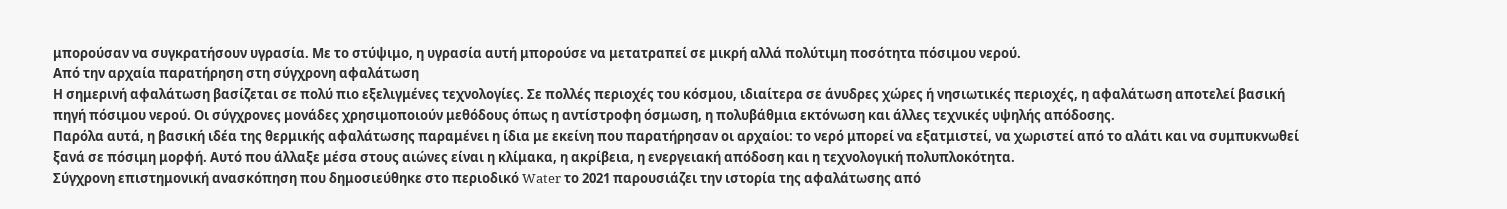μπορούσαν να συγκρατήσουν υγρασία. Με το στύψιμο, η υγρασία αυτή μπορούσε να μετατραπεί σε μικρή αλλά πολύτιμη ποσότητα πόσιμου νερού.
Από την αρχαία παρατήρηση στη σύγχρονη αφαλάτωση
Η σημερινή αφαλάτωση βασίζεται σε πολύ πιο εξελιγμένες τεχνολογίες. Σε πολλές περιοχές του κόσμου, ιδιαίτερα σε άνυδρες χώρες ή νησιωτικές περιοχές, η αφαλάτωση αποτελεί βασική πηγή πόσιμου νερού. Οι σύγχρονες μονάδες χρησιμοποιούν μεθόδους όπως η αντίστροφη όσμωση, η πολυβάθμια εκτόνωση και άλλες τεχνικές υψηλής απόδοσης.
Παρόλα αυτά, η βασική ιδέα της θερμικής αφαλάτωσης παραμένει η ίδια με εκείνη που παρατήρησαν οι αρχαίοι: το νερό μπορεί να εξατμιστεί, να χωριστεί από το αλάτι και να συμπυκνωθεί ξανά σε πόσιμη μορφή. Αυτό που άλλαξε μέσα στους αιώνες είναι η κλίμακα, η ακρίβεια, η ενεργειακή απόδοση και η τεχνολογική πολυπλοκότητα.
Σύγχρονη επιστημονική ανασκόπηση που δημοσιεύθηκε στο περιοδικό Water το 2021 παρουσιάζει την ιστορία της αφαλάτωσης από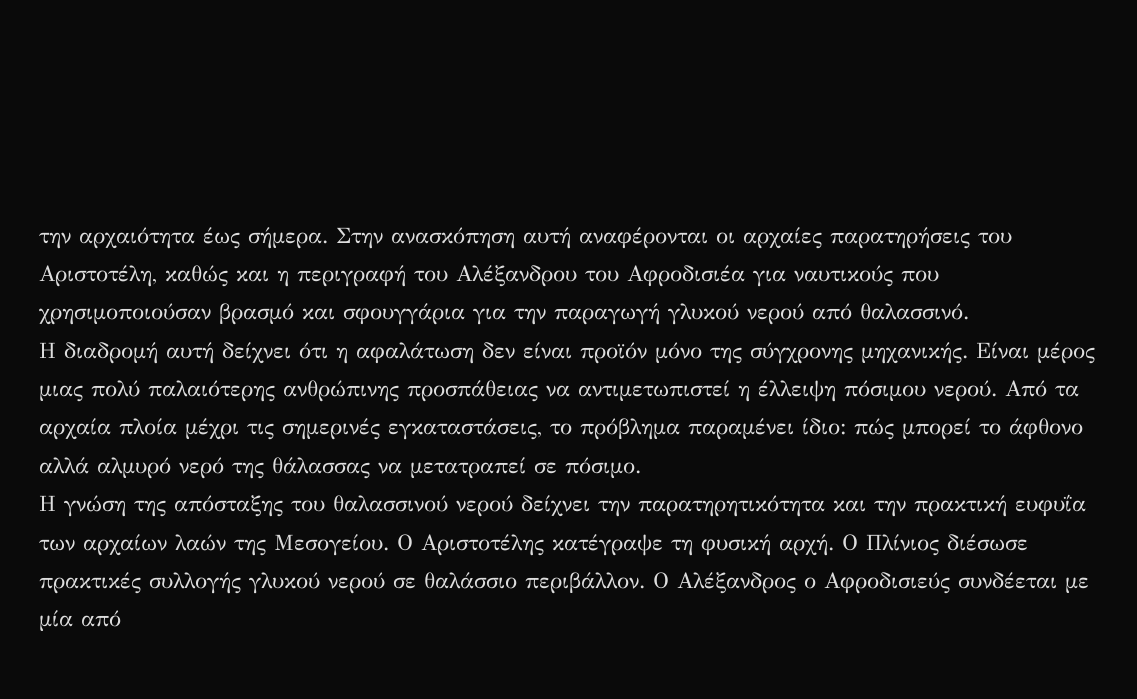την αρχαιότητα έως σήμερα. Στην ανασκόπηση αυτή αναφέρονται οι αρχαίες παρατηρήσεις του Αριστοτέλη, καθώς και η περιγραφή του Αλέξανδρου του Αφροδισιέα για ναυτικούς που χρησιμοποιούσαν βρασμό και σφουγγάρια για την παραγωγή γλυκού νερού από θαλασσινό.
Η διαδρομή αυτή δείχνει ότι η αφαλάτωση δεν είναι προϊόν μόνο της σύγχρονης μηχανικής. Είναι μέρος μιας πολύ παλαιότερης ανθρώπινης προσπάθειας να αντιμετωπιστεί η έλλειψη πόσιμου νερού. Από τα αρχαία πλοία μέχρι τις σημερινές εγκαταστάσεις, το πρόβλημα παραμένει ίδιο: πώς μπορεί το άφθονο αλλά αλμυρό νερό της θάλασσας να μετατραπεί σε πόσιμο.
Η γνώση της απόσταξης του θαλασσινού νερού δείχνει την παρατηρητικότητα και την πρακτική ευφυΐα των αρχαίων λαών της Μεσογείου. Ο Αριστοτέλης κατέγραψε τη φυσική αρχή. Ο Πλίνιος διέσωσε πρακτικές συλλογής γλυκού νερού σε θαλάσσιο περιβάλλον. Ο Αλέξανδρος ο Αφροδισιεύς συνδέεται με μία από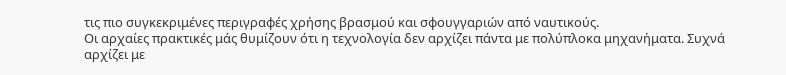τις πιο συγκεκριμένες περιγραφές χρήσης βρασμού και σφουγγαριών από ναυτικούς.
Οι αρχαίες πρακτικές μάς θυμίζουν ότι η τεχνολογία δεν αρχίζει πάντα με πολύπλοκα μηχανήματα. Συχνά αρχίζει με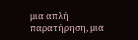μια απλή παρατήρηση, μια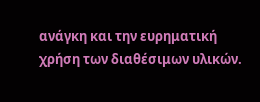ανάγκη και την ευρηματική χρήση των διαθέσιμων υλικών.